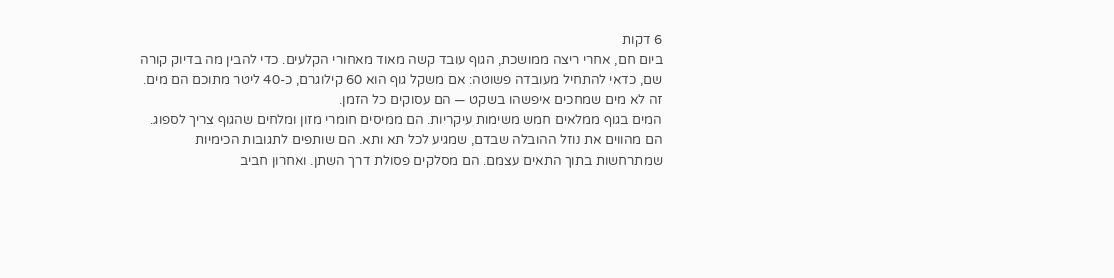6 דקות
ביום חם, אחרי ריצה ממושכת, הגוף עובד קשה מאוד מאחורי הקלעים. כדי להבין מה בדיוק קורה שם, כדאי להתחיל מעובדה פשוטה: אם משקל גוף הוא 60 קילוגרם, כ-40 ליטר מתוכם הם מים. זה לא מים שמחכים איפשהו בשקט — הם עסוקים כל הזמן.
המים בגוף ממלאים חמש משימות עיקריות. הם ממיסים חומרי מזון ומלחים שהגוף צריך לספוג. הם מהווים את נוזל ההובלה שבדם, שמגיע לכל תא ותא. הם שותפים לתגובות הכימיות שמתרחשות בתוך התאים עצמם. הם מסלקים פסולת דרך השתן. ואחרון חביב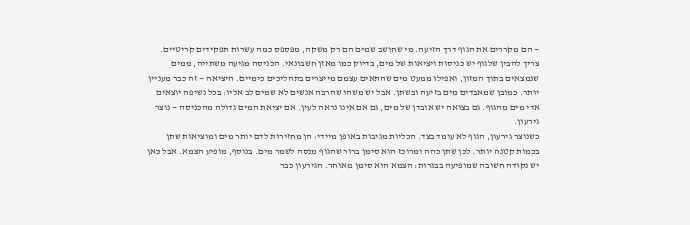— הם מקררים את הגוף דרך הזיעה. מי שחושב שמים הם רק משקה, מפספס כמה עשרות תפקידים קריטיים.
צריך להבין שלגוף יש כניסות ויציאות של מים, בדיוק כמו מאזן חשבונאי. הכניסה מגיעה משתייה, ממים שנמצאים בתוך המזון, ואפילו ממעט מים שהתאים עצמם מייצרים בתהליכים כימיים. היציאה — זה כבר מעניין יותר. כמובן שמאבדים מים בזיעה ובשתן. אבל יש משהו שהרבה אנשים לא שמים לב אליו: בכל נשיפה יוצאים אדי מים מהגוף. גם בצואה יש אובדן של מים, גם אם אינו נראה לעין. אם יציאת המים גדולה מהכניסה — נוצר גירעון.
כשנוצר גירעון, הגוף לא עומד בצד. הכליות מגיבות באופן מיידי: הן מחזירות לדם יותר מים ומוציאות שתן בכמות קטנה יותר. לכן שתן כהה ומרוכז הוא סימן ברור שהגוף מנסה לשמר מים. בנוסף, מופיע הצמא. אבל כאן יש נקודה חשובה שמופיעה בבגרות: הצמא הוא סימן מאוחר. הגירעון כבר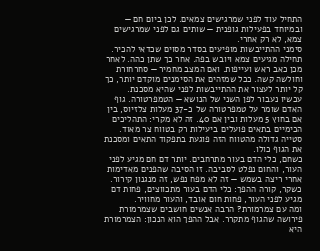התחיל עוד לפני שמרגישים צמאים. לכן ביום חם — ובמיוחד בפעילות גופנית — שותים גם לפני שמרגישים צמא, לא רק אחרי.
סימני ההתייבשות מופיעים בסדר מסוים שכדאי להכיר. תחילה מגיעים צמא ויובש בפה. אחר כך שתן כהה. לאחר מכן כאב ראש ועייפות. ואם המצב מחמיר — סחרחורת וחולשה קשה. ככל שמזהים את הסימנים מוקדם יותר, כך קל יותר לעצור את ההתייבשות לפני שהיא מסכנת.
עכשיו נעבור לפן השני של הנושא — הטמפרטורה. גוף האדם שומר על טמפרטורה של כ-37 מעלות צלזיוס, בין אם בחוץ 5 מעלות ובין אם 40. זה לא מקרי: התהליכים הכימיים בתאים פועלים ביעילות רק בטווח צר מאוד. סטייה גדולה מהטווח הזה פוגעת בתפקוד התאים ומסכנת את הגוף כולו.
כשחם, כלי הדם בעור מתרחבים. יותר דם חם מגיע לפני העור, והחום נפלט לסביבה. זו הסיבה שהפנים מאדימות אחרי ריצה בשמש — זה לא מפח נפש, זה מנגנון קירור. כשקר, קורה ההפך: כלי הדם בעור מתכווצים, פחות דם מגיע לפני העור, פחות חום אובד, והעור מחוויר.
ומה עם צמרמורת? הרבה אנשים חושבים שצמרמורת פירושה שהגוף מתקרר. אבל ההפך הוא הנכון: הצמרמורת היא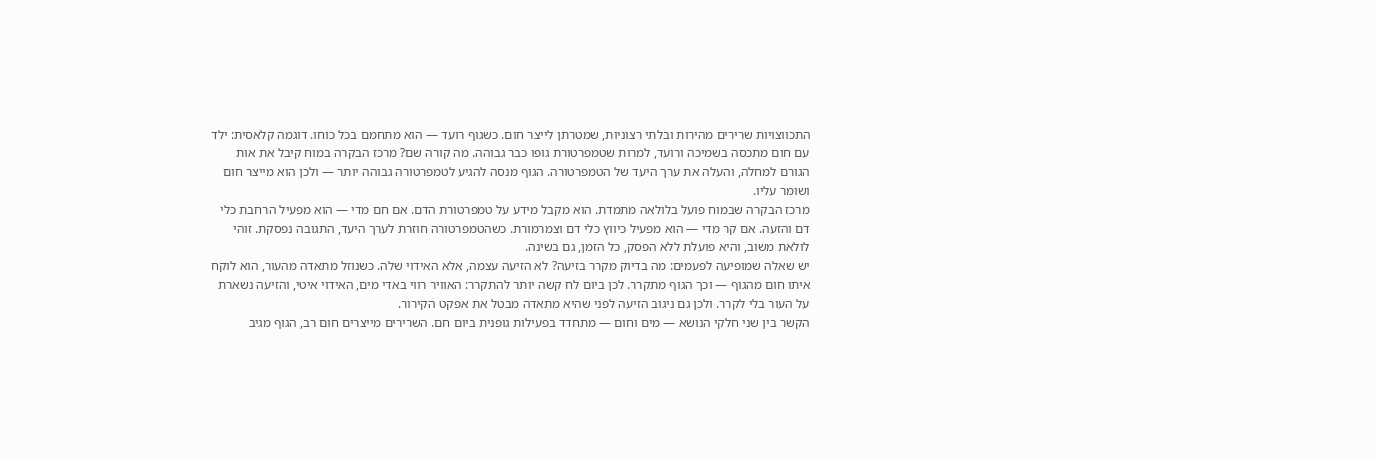התכווצויות שרירים מהירות ובלתי רצוניות, שמטרתן לייצר חום. כשגוף רועד — הוא מתחמם בכל כוחו. דוגמה קלאסית: ילד עם חום מתכסה בשמיכה ורועד, למרות שטמפרטורת גופו כבר גבוהה. מה קורה שם? מרכז הבקרה במוח קיבל את אות הגורם למחלה, והעלה את ערך היעד של הטמפרטורה. הגוף מנסה להגיע לטמפרטורה גבוהה יותר — ולכן הוא מייצר חום ושומר עליו.
מרכז הבקרה שבמוח פועל בלולאה מתמדת. הוא מקבל מידע על טמפרטורת הדם. אם חם מדי — הוא מפעיל הרחבת כלי דם והזעה. אם קר מדי — הוא מפעיל כיווץ כלי דם וצמרמורת. כשהטמפרטורה חוזרת לערך היעד, התגובה נפסקת. זוהי לולאת משוב, והיא פועלת ללא הפסק, כל הזמן, גם בשינה.
יש שאלה שמופיעה לפעמים: מה בדיוק מקרר בזיעה? לא הזיעה עצמה, אלא האידוי שלה. כשנוזל מתאדה מהעור, הוא לוקח איתו חום מהגוף — וכך הגוף מתקרר. לכן ביום לח קשה יותר להתקרר: האוויר רווי באדי מים, האידוי איטי, והזיעה נשארת על העור בלי לקרר. ולכן גם ניגוב הזיעה לפני שהיא מתאדה מבטל את אפקט הקירור.
הקשר בין שני חלקי הנושא — מים וחום — מתחדד בפעילות גופנית ביום חם. השרירים מייצרים חום רב, הגוף מגיב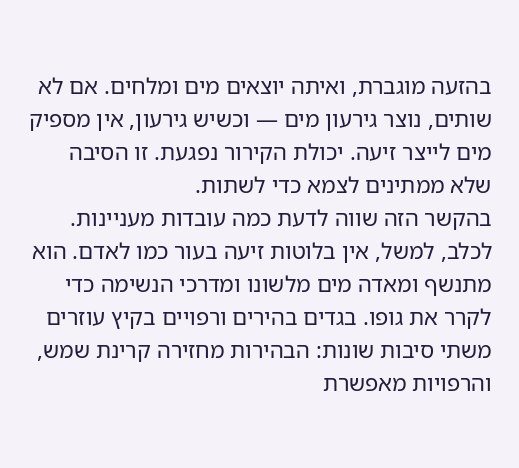בהזעה מוגברת, ואיתה יוצאים מים ומלחים. אם לא שותים, נוצר גירעון מים — וכשיש גירעון, אין מספיק מים לייצר זיעה. יכולת הקירור נפגעת. זו הסיבה שלא ממתינים לצמא כדי לשתות.
בהקשר הזה שווה לדעת כמה עובדות מעניינות. לכלב, למשל, אין בלוטות זיעה בעור כמו לאדם. הוא מתנשף ומאדה מים מלשונו ומדרכי הנשימה כדי לקרר את גופו. בגדים בהירים ורפויים בקיץ עוזרים משתי סיבות שונות: הבהירות מחזירה קרינת שמש, והרפויות מאפשרת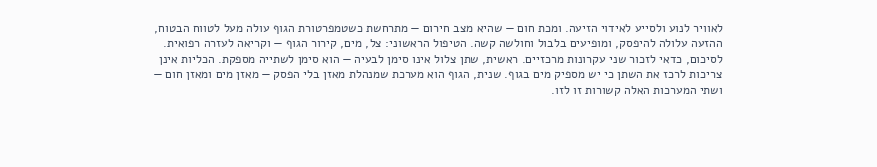לאוויר לנוע ולסייע לאידוי הזיעה. ומכת חום — שהיא מצב חירום — מתרחשת כשטמפרטורת הגוף עולה מעל לטווח הבטוח, ההזעה עלולה להיפסק, ומופיעים בלבול וחולשה קשה. הטיפול הראשוני: צל, מים, קירור הגוף — וקריאה לעזרה רפואית.
לסיכום, כדאי לזכור שני עקרונות מרכזיים. ראשית, שתן צלול אינו סימן לבעיה — הוא סימן לשתייה מספקת. הכליות אינן צריכות לרכז את השתן כי יש מספיק מים בגוף. שנית, הגוף הוא מערכת שמנהלת מאזן בלי הפסק — מאזן מים ומאזן חום — ושתי המערכות האלה קשורות זו לזו.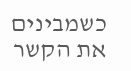כשמבינים את הקשר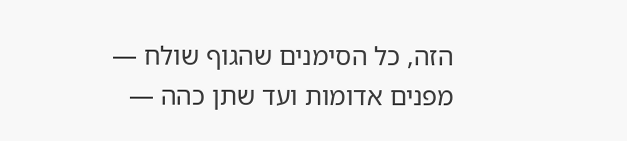הזה, כל הסימנים שהגוף שולח — מפנים אדומות ועד שתן כהה —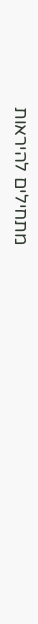מתחילים להיראות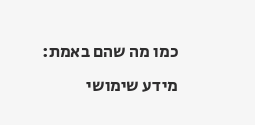כמו מה שהם באמת: מידע שימושי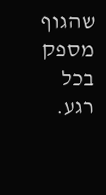שהגוף מספק בכל רגע.